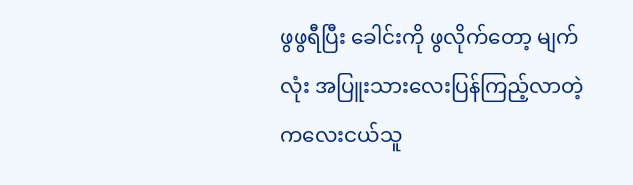ဖွဖွရီပြီး ခေါင်းကို ဖွလိုက်တော့ မျက်လုံး အပြူးသားလေးပြန်ကြည့်လာတဲ့ ကလေးငယ်သူ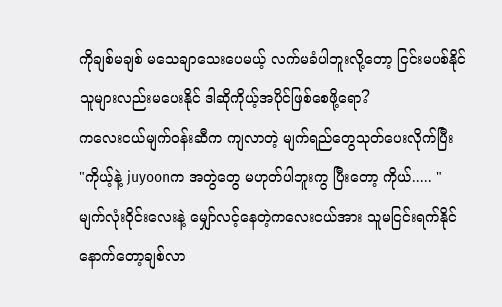ကိုချစ်မချစ် မသေချာသေးပေမယ့် လက်မခံပါဘူးလို့တော့ ငြင်းမပစ်နိုင်
သူများလည်းမပေးနိုင် ဒါဆိုကိုယ့်အပိုင်ဖြစ်စေဖို့ရော?
ကလေးငယ်မျက်ဝန်းဆီက ကျလာတဲ့ မျက်ရည်တွေသုတ်ပေးလိုက်ပြီး
"ကိုယ့်နဲ့ juyoonက အတွဲတွေ မဟုတ်ပါဘူးကွ ပြီးတော့ ကိုယ်..... "
မျက်လုံးဝိုင်းလေးနဲ့ မျှော်လင့်နေတဲ့ကလေးငယ်အား သူမငြင်းရက်နိုင် နောက်တော့ချစ်လာ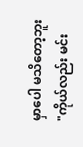မှာပေါ မသိတော့ဘူး
"ကိုယ်လည်း မင်း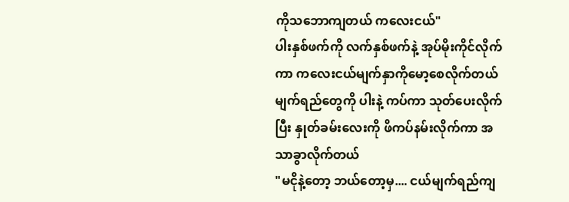ကိုသဘောကျတယ် ကလေးငယ်"
ပါးနှစ်ဖက်ကို လက်နှစ်ဖက်နဲ့ အုပ်မိုးကိုင်လိုက်ကာ ကလေးငယ်မျက်နှာကိုမော့စေလိုက်တယ်
မျက်ရည်တွေကို ပါးနဲ့ ကပ်ကာ သုတ်ပေးလိုက်ပြီး နှုတ်ခမ်းလေးကို ဖိကပ်နမ်းလိုက်ကာ အသာခွာလိုက်တယ်
"မငိုနဲ့တော့ ဘယ်တော့မှ.... ငယ်မျက်ရည်ကျ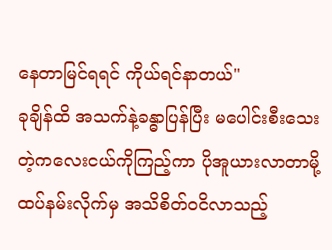နေတာမြင်ရရင် ကိုယ်ရင်နာတယ်"
ခုချိန်ထိ အသက်နဲ့ခန္ဓာပြန်ပြီး မပေါင်းစီးသေးတဲ့ကလေးငယ်ကိုကြည့်ကာ ပိုအူယားလာတာမို့ ထပ်နမ်းလိုက်မှ အသိစိတ်ဝငိလာသည့်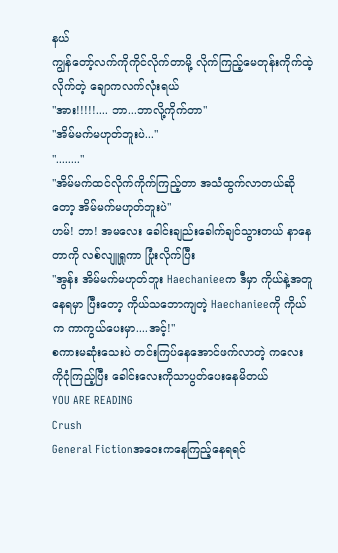နယ်
ကျွန်တော့်လက်ကိုကိုင်လိုက်တာမို့ လိုက်ကြည့်မေတုန်းကိုက်ထဲ့လိုက်တဲ့ ချောကလက်လုံးရယ်
"အား!!!!!.... ဘာ...ဘာလို့ကိုက်တာ"
"အိမ်မက်မဟုတ်ဘူးပဲ..."
"........"
"အိမ်မက်ထင်လိုက်ကိုက်ကြည့်တာ အသံထွက်လာတယ်ဆိုတော့ အိမ်မက်မဟုတ်ဘူးပဲ"
ဟမ်! ဘာ! အမလေး ခေါင်းချည်းခေါက်ချင်သွားတယ် နာနေတာကို လစ်လျူရှုကာ ပြုံးလိုက်ပြီး
"အွန်း အိမ်မက်မဟုတ်ဘူး Haechanieeက ဒီမှာ ကိုယ်နဲ့အတူနေရမှာ ပြီးတော့ ကိုယ်သဘောကျတဲ့ Haechanieeကို ကိုယ်က ကာကွယ်ပေးမှာ....အင့်!"
စကားမဆုံးသေးပဲ တင်းကြပ်နေအောင်ဖက်လာတဲ့ ကလေးကိုငုံကြည့်ပြီး ခေါင်းလေးကိုသာပွတ်ပေးနေမိတယ်
YOU ARE READING
Crush
General Fictionအဝေးကနေကြည့်နေရရင်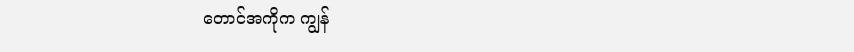တောင်အကိုက ကျွန်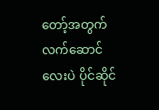တော့်အတွက်လက်ဆောင်လေးပဲ ပိုင်ဆိုင်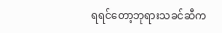ရရင်တော့ဘုရားသခင်ဆီက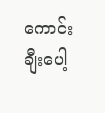ကောင်းချီးပေါ့